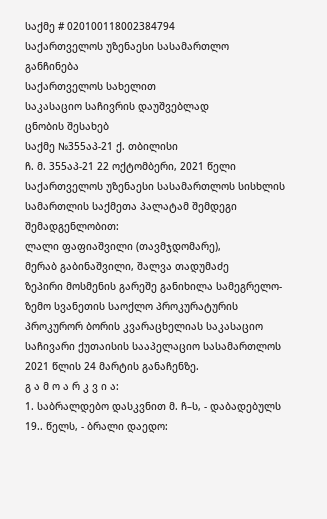საქმე # 020100118002384794
საქართველოს უზენაესი სასამართლო
განჩინება
საქართველოს სახელით
საკასაციო საჩივრის დაუშვებლად
ცნობის შესახებ
საქმე №355აპ-21 ქ. თბილისი
ჩ. მ. 355აპ-21 22 ოქტომბერი, 2021 წელი
საქართველოს უზენაესი სასამართლოს სისხლის სამართლის საქმეთა პალატამ შემდეგი შემადგენლობით:
ლალი ფაფიაშვილი (თავმჯდომარე),
მერაბ გაბინაშვილი, შალვა თადუმაძე
ზეპირი მოსმენის გარეშე განიხილა სამეგრელო-ზემო სვანეთის საოქლო პროკურატურის პროკურორ ბორის კვარაცხელიას საკასაციო საჩივარი ქუთაისის სააპელაციო სასამართლოს 2021 წლის 24 მარტის განაჩენზე.
გ ა მ ო ა რ კ ვ ი ა:
1. საბრალდებო დასკვნით მ. ჩ–ს, - დაბადებულს 19.. წელს, - ბრალი დაედო: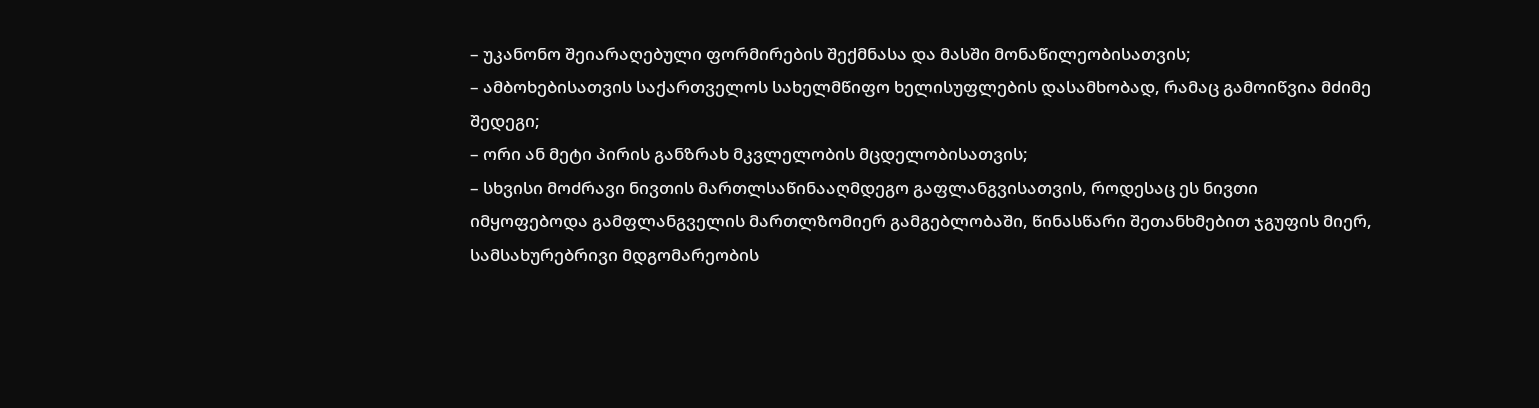– უკანონო შეიარაღებული ფორმირების შექმნასა და მასში მონაწილეობისათვის;
– ამბოხებისათვის საქართველოს სახელმწიფო ხელისუფლების დასამხობად, რამაც გამოიწვია მძიმე შედეგი;
– ორი ან მეტი პირის განზრახ მკვლელობის მცდელობისათვის;
– სხვისი მოძრავი ნივთის მართლსაწინააღმდეგო გაფლანგვისათვის, როდესაც ეს ნივთი იმყოფებოდა გამფლანგველის მართლზომიერ გამგებლობაში, წინასწარი შეთანხმებით ჯგუფის მიერ, სამსახურებრივი მდგომარეობის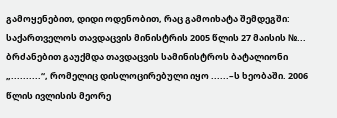გამოყენებით, დიდი ოდენობით, რაც გამოიხატა შემდეგში:
საქართველოს თავდაცვის მინისტრის 2005 წლის 27 მაისის №... ბრძანებით გაუქმდა თავდაცვის სამინისტროს ბატალიონი „..........“, რომელიც დისლოცირებული იყო ......–ს ხეობაში. 2006 წლის ივლისის მეორე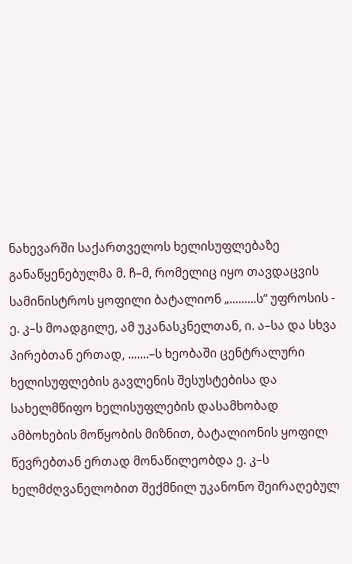ნახევარში საქართველოს ხელისუფლებაზე განაწყენებულმა მ. ჩ–მ, რომელიც იყო თავდაცვის სამინისტროს ყოფილი ბატალიონ „.........ს“ უფროსის - ე. კ–ს მოადგილე, ამ უკანასკნელთან, ი. ა–სა და სხვა პირებთან ერთად, .......–ს ხეობაში ცენტრალური ხელისუფლების გავლენის შესუსტებისა და სახელმწიფო ხელისუფლების დასამხობად ამბოხების მოწყობის მიზნით, ბატალიონის ყოფილ წევრებთან ერთად მონაწილეობდა ე. კ–ს ხელმძღვანელობით შექმნილ უკანონო შეირაღებულ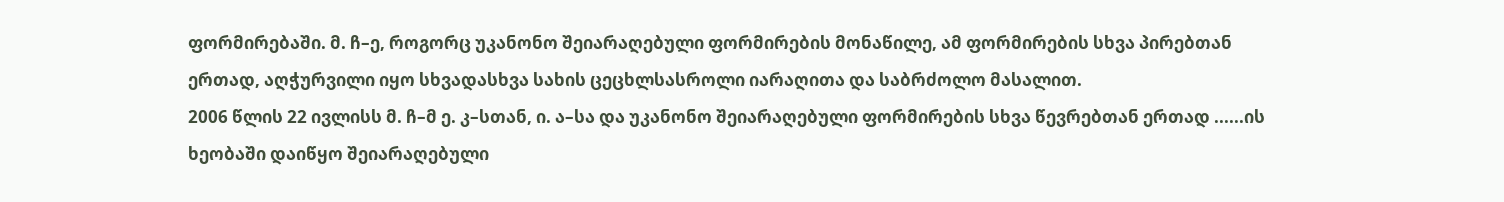ფორმირებაში. მ. ჩ–ე, როგორც უკანონო შეიარაღებული ფორმირების მონაწილე, ამ ფორმირების სხვა პირებთან ერთად, აღჭურვილი იყო სხვადასხვა სახის ცეცხლსასროლი იარაღითა და საბრძოლო მასალით.
2006 წლის 22 ივლისს მ. ჩ–მ ე. კ–სთან, ი. ა–სა და უკანონო შეიარაღებული ფორმირების სხვა წევრებთან ერთად ......ის ხეობაში დაიწყო შეიარაღებული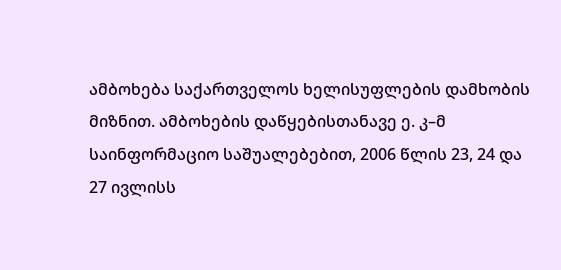ამბოხება საქართველოს ხელისუფლების დამხობის მიზნით. ამბოხების დაწყებისთანავე ე. კ–მ საინფორმაციო საშუალებებით, 2006 წლის 23, 24 და 27 ივლისს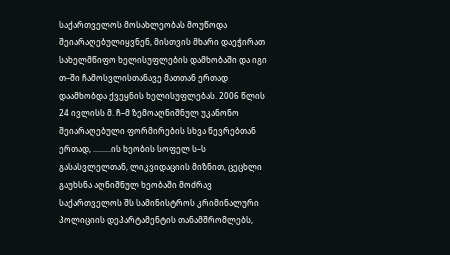საქართველოს მოსახლეობას მოუწოდა შეიარაღებულიყვნენ, მისთვის მხარი დაეჭირათ სახელმწიფო ხელისუფლების დამხობაში და იგი თ–ში ჩამოსვლისთანავე მათთან ერთად დაამხობდა ქვეყნის ხელისუფლებას. 2006 წლის 24 ივლისს მ. ჩ–მ ზემოაღნიშნულ უკანონო შეიარაღებული ფორმირების სხვა წევრებთან ერთად, .........ის ხეობის სოფელ ს–ს გასასვლელთან, ლიკვიდაციის მიზნით, ცეცხლი გაუხსნა აღნიშნულ ხეობაში მოძრავ საქართველოს შს სამინისტროს კრიმინალური პოლიციის დეპარტამენტის თანამშრომლებს,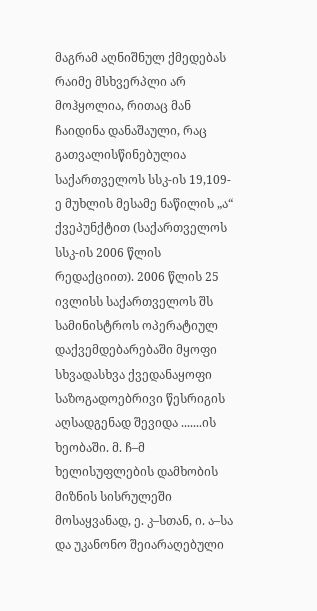მაგრამ აღნიშნულ ქმედებას რაიმე მსხვერპლი არ მოჰყოლია, რითაც მან ჩაიდინა დანაშაული, რაც გათვალისწინებულია საქართველოს სსკ-ის 19,109-ე მუხლის მესამე ნაწილის „ა“ ქვეპუნქტით (საქართველოს სსკ-ის 2006 წლის რედაქციით). 2006 წლის 25 ივლისს საქართველოს შს სამინისტროს ოპერატიულ დაქვემდებარებაში მყოფი სხვადასხვა ქვედანაყოფი საზოგადოებრივი წესრიგის აღსადგენად შევიდა .......ის ხეობაში. მ. ჩ–მ ხელისუფლების დამხობის მიზნის სისრულეში მოსაყვანად, ე. კ–სთან, ი. ა–სა და უკანონო შეიარაღებული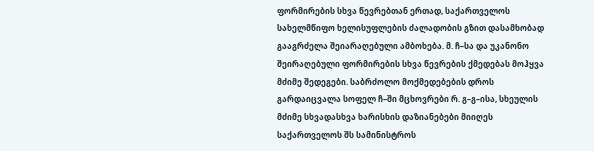ფორმირების სხვა წევრებთან ერთად, საქართველოს სახელმწიფო ხელისუფლების ძალადობის გზით დასამხობად გააგრძელა შეიარაღებული ამბოხება. მ. ჩ–სა და უკანონო შეირაღებული ფორმირების სხვა წევრების ქმედებას მოჰყვა მძიმე შედეგები. საბრძოლო მოქმედებების დროს გარდაიცვალა სოფელ ჩ–ში მცხოვრები რ. გ–გ–ისა, სხეულის მძიმე სხვადასხვა ხარისხის დაზიანებები მიიღეს საქართველოს შს სამინისტროს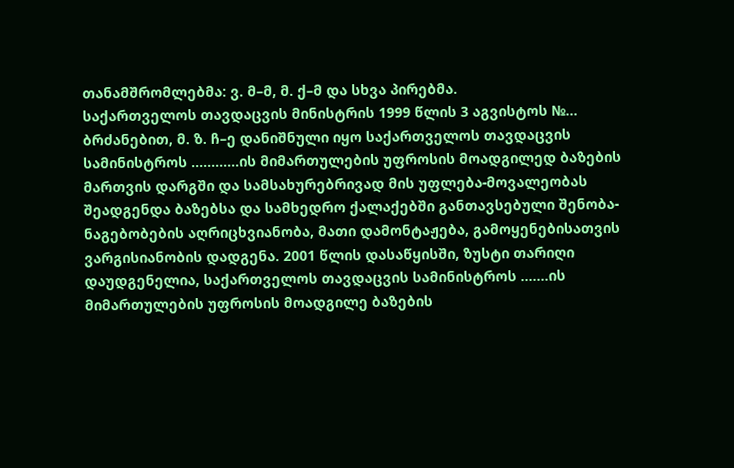თანამშრომლებმა: ვ. მ–მ, მ. ქ–მ და სხვა პირებმა.
საქართველოს თავდაცვის მინისტრის 1999 წლის 3 აგვისტოს №... ბრძანებით, მ. ზ. ჩ–ე დანიშნული იყო საქართველოს თავდაცვის სამინისტროს ............ის მიმართულების უფროსის მოადგილედ ბაზების მართვის დარგში და სამსახურებრივად მის უფლება-მოვალეობას შეადგენდა ბაზებსა და სამხედრო ქალაქებში განთავსებული შენობა-ნაგებობების აღრიცხვიანობა, მათი დამონტაჟება, გამოყენებისათვის ვარგისიანობის დადგენა. 2001 წლის დასაწყისში, ზუსტი თარიღი დაუდგენელია, საქართველოს თავდაცვის სამინისტროს .......ის მიმართულების უფროსის მოადგილე ბაზების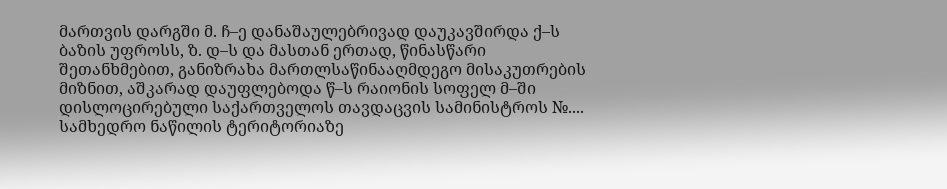მართვის დარგში მ. ჩ–ე დანაშაულებრივად დაუკავშირდა ქ–ს ბაზის უფროსს, ზ. დ–ს და მასთან ერთად, წინასწარი შეთანხმებით, განიზრახა მართლსაწინააღმდეგო მისაკუთრების მიზნით, აშკარად დაუფლებოდა წ–ს რაიონის სოფელ მ–ში დისლოცირებული საქართველოს თავდაცვის სამინისტროს №.... სამხედრო ნაწილის ტერიტორიაზე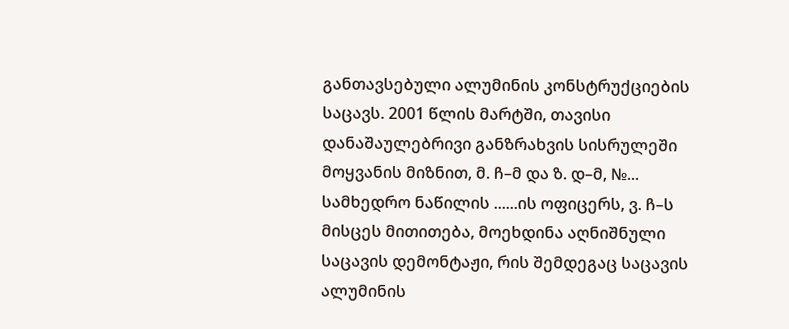განთავსებული ალუმინის კონსტრუქციების საცავს. 2001 წლის მარტში, თავისი დანაშაულებრივი განზრახვის სისრულეში მოყვანის მიზნით, მ. ჩ–მ და ზ. დ–მ, №... სამხედრო ნაწილის ......ის ოფიცერს, ვ. ჩ–ს მისცეს მითითება, მოეხდინა აღნიშნული საცავის დემონტაჟი, რის შემდეგაც საცავის ალუმინის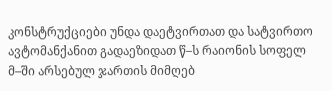კონსტრუქციები უნდა დაეტვირთათ და სატვირთო ავტომანქანით გადაეზიდათ წ–ს რაიონის სოფელ მ–ში არსებულ ჯართის მიმღებ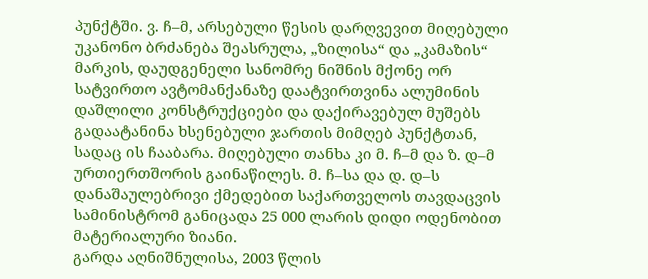პუნქტში. ვ. ჩ–მ, არსებული წესის დარღვევით მიღებული უკანონო ბრძანება შეასრულა, „ზილისა“ და „კამაზის“ მარკის, დაუდგენელი სანომრე ნიშნის მქონე ორ სატვირთო ავტომანქანაზე დაატვირთვინა ალუმინის დაშლილი კონსტრუქციები და დაქირავებულ მუშებს გადაატანინა ხსენებული ჯართის მიმღებ პუნქტთან, სადაც ის ჩააბარა. მიღებული თანხა კი მ. ჩ–მ და ზ. დ–მ ურთიერთშორის გაინაწილეს. მ. ჩ–სა და დ. დ–ს დანაშაულებრივი ქმედებით საქართველოს თავდაცვის სამინისტრომ განიცადა 25 000 ლარის დიდი ოდენობით მატერიალური ზიანი.
გარდა აღნიშნულისა, 2003 წლის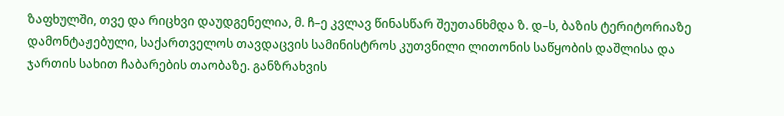ზაფხულში, თვე და რიცხვი დაუდგენელია, მ. ჩ–ე კვლავ წინასწარ შეუთანხმდა ზ. დ–ს, ბაზის ტერიტორიაზე დამონტაჟებული, საქართველოს თავდაცვის სამინისტროს კუთვნილი ლითონის საწყობის დაშლისა და ჯართის სახით ჩაბარების თაობაზე. განზრახვის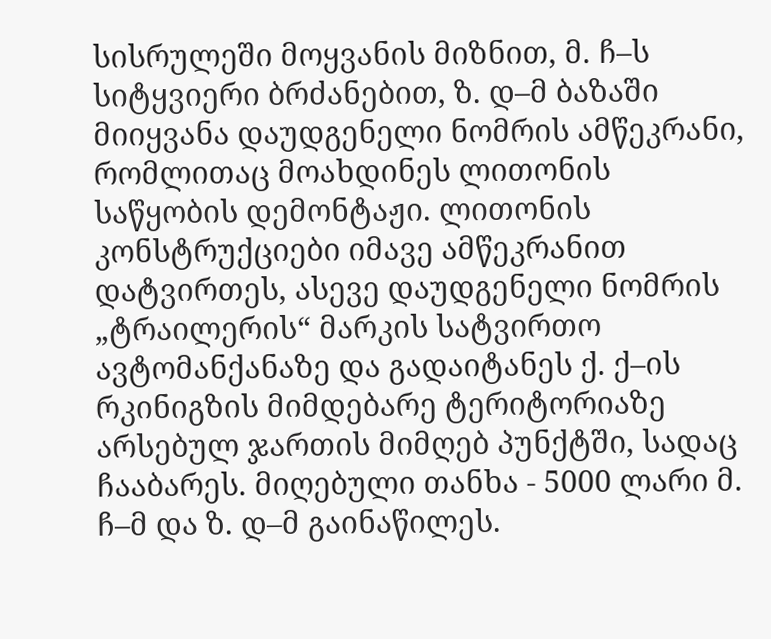სისრულეში მოყვანის მიზნით, მ. ჩ–ს სიტყვიერი ბრძანებით, ზ. დ–მ ბაზაში მიიყვანა დაუდგენელი ნომრის ამწეკრანი, რომლითაც მოახდინეს ლითონის საწყობის დემონტაჟი. ლითონის კონსტრუქციები იმავე ამწეკრანით დატვირთეს, ასევე დაუდგენელი ნომრის „ტრაილერის“ მარკის სატვირთო ავტომანქანაზე და გადაიტანეს ქ. ქ–ის რკინიგზის მიმდებარე ტერიტორიაზე არსებულ ჯართის მიმღებ პუნქტში, სადაც ჩააბარეს. მიღებული თანხა - 5000 ლარი მ. ჩ–მ და ზ. დ–მ გაინაწილეს.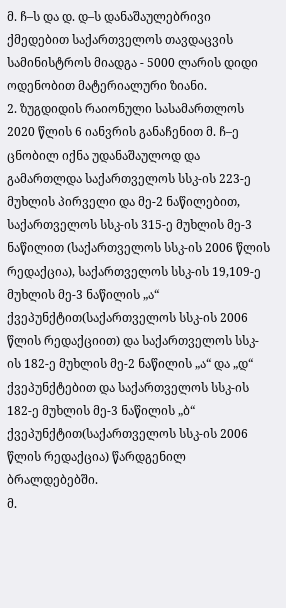მ. ჩ–ს და დ. დ–ს დანაშაულებრივი ქმედებით საქართველოს თავდაცვის სამინისტროს მიადგა - 5000 ლარის დიდი ოდენობით მატერიალური ზიანი.
2. ზუგდიდის რაიონული სასამართლოს 2020 წლის 6 იანვრის განაჩენით მ. ჩ–ე ცნობილ იქნა უდანაშაულოდ და გამართლდა საქართველოს სსკ-ის 223-ე მუხლის პირველი და მე-2 ნაწილებით, საქართველოს სსკ-ის 315-ე მუხლის მე-3 ნაწილით (საქართველოს სსკ-ის 2006 წლის რედაქცია), საქართველოს სსკ-ის 19,109-ე მუხლის მე-3 ნაწილის „ა“ ქვეპუნქტით(საქართველოს სსკ-ის 2006 წლის რედაქციით) და საქართველოს სსკ-ის 182-ე მუხლის მე-2 ნაწილის „ა“ და „დ“ ქვეპუნქტებით და საქართველოს სსკ-ის 182-ე მუხლის მე-3 ნაწილის „ბ“ ქვეპუნქტით(საქართველოს სსკ-ის 2006 წლის რედაქცია) წარდგენილ ბრალდებებში.
მ.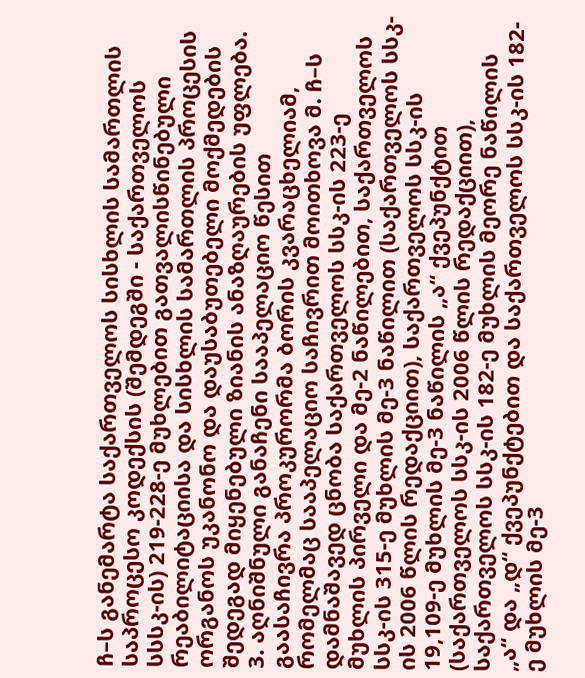ჩ–ს განემარტა საქართველოს სისხლის სამართლის საპროცესო კოდექსის (შემდეგში - საქართველოს სსსკ-ის) 219-228-ე მუხლებით გათვალისწინებული რეაბილიტაციისა და სისხლის სამართლის პროცესის ორგანოს უკანონო და დაუსაბუთებელი მოქმედების შედეგად მიყენებული ზიანის ანაზღაურების უფლება.
3. აღნიშნული განაჩენი სააპელაციო წესით გაასაჩივრა პროკურორმა ბორის კვარაცხელიამ, რომელმაც სააპელაციო საჩივრით მოითხოვა მ. ჩ–ს დამნაშავედ ცნობა საქართველოს სსკ-ის 223-ე მუხლის პირველი და მე-2 ნაწილებით, საქართველოს სსკ-ის 315-ე მუხლის მე-3 ნაწილით (საქართველოს სსკ-ის 2006 წლის რედაქციით), საქართველოს სსკ-ის 19,109-ე მუხლის მე-3 ნაწილის „ა“ ქვეპუნქტით (საქართველოს სსკ-ის 2006 წლის რედაქციით), საქართველოს სსკ-ის 182-ე მუხლის მეორე ნაწილის „ა“ და „დ“ ქვეპუნქტებით და საქართველოს სსკ-ის 182-ე მუხლის მე-3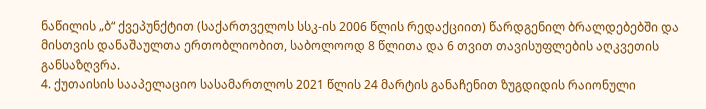ნაწილის „ბ“ ქვეპუნქტით (საქართველოს სსკ-ის 2006 წლის რედაქციით) წარდგენილ ბრალდებებში და მისთვის დანაშაულთა ერთობლიობით, საბოლოოდ 8 წლითა და 6 თვით თავისუფლების აღკვეთის განსაზღვრა.
4. ქუთაისის სააპელაციო სასამართლოს 2021 წლის 24 მარტის განაჩენით ზუგდიდის რაიონული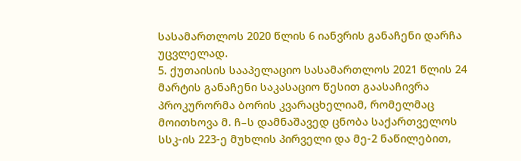სასამართლოს 2020 წლის 6 იანვრის განაჩენი დარჩა უცვლელად.
5. ქუთაისის სააპელაციო სასამართლოს 2021 წლის 24 მარტის განაჩენი საკასაციო წესით გაასაჩივრა პროკურორმა ბორის კვარაცხელიამ, რომელმაც მოითხოვა მ. ჩ–ს დამნაშავედ ცნობა საქართველოს სსკ-ის 223-ე მუხლის პირველი და მე-2 ნაწილებით,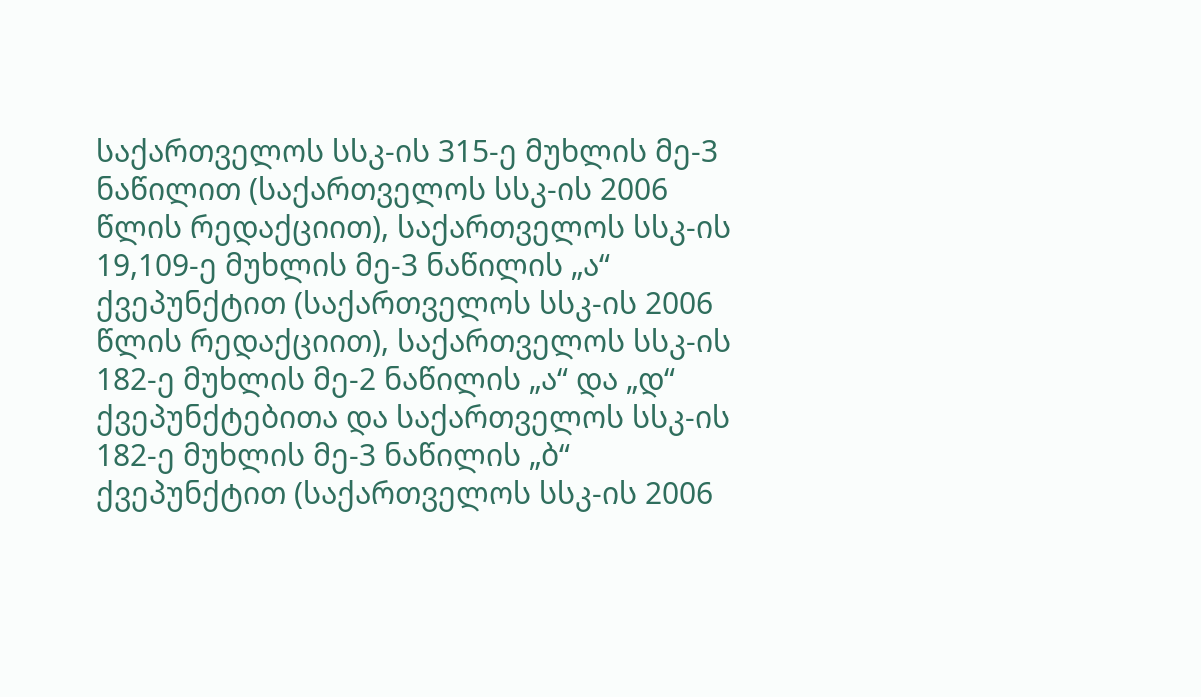საქართველოს სსკ-ის 315-ე მუხლის მე-3 ნაწილით (საქართველოს სსკ-ის 2006 წლის რედაქციით), საქართველოს სსკ-ის 19,109-ე მუხლის მე-3 ნაწილის „ა“ ქვეპუნქტით (საქართველოს სსკ-ის 2006 წლის რედაქციით), საქართველოს სსკ-ის 182-ე მუხლის მე-2 ნაწილის „ა“ და „დ“ ქვეპუნქტებითა და საქართველოს სსკ-ის 182-ე მუხლის მე-3 ნაწილის „ბ“ ქვეპუნქტით (საქართველოს სსკ-ის 2006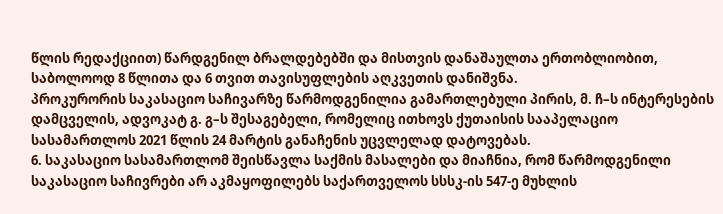წლის რედაქციით) წარდგენილ ბრალდებებში და მისთვის დანაშაულთა ერთობლიობით, საბოლოოდ 8 წლითა და 6 თვით თავისუფლების აღკვეთის დანიშვნა.
პროკურორის საკასაციო საჩივარზე წარმოდგენილია გამართლებული პირის, მ. ჩ–ს ინტერესების დამცველის, ადვოკატ გ. გ–ს შესაგებელი, რომელიც ითხოვს ქუთაისის სააპელაციო სასამართლოს 2021 წლის 24 მარტის განაჩენის უცვლელად დატოვებას.
6. საკასაციო სასამართლომ შეისწავლა საქმის მასალები და მიაჩნია, რომ წარმოდგენილი საკასაციო საჩივრები არ აკმაყოფილებს საქართველოს სსსკ-ის 547-ე მუხლის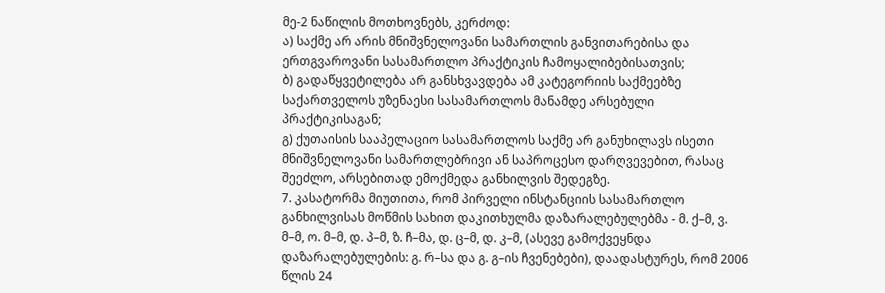მე-2 ნაწილის მოთხოვნებს, კერძოდ:
ა) საქმე არ არის მნიშვნელოვანი სამართლის განვითარებისა და ერთგვაროვანი სასამართლო პრაქტიკის ჩამოყალიბებისათვის;
ბ) გადაწყვეტილება არ განსხვავდება ამ კატეგორიის საქმეებზე საქართველოს უზენაესი სასამართლოს მანამდე არსებული პრაქტიკისაგან;
გ) ქუთაისის სააპელაციო სასამართლოს საქმე არ განუხილავს ისეთი მნიშვნელოვანი სამართლებრივი ან საპროცესო დარღვევებით, რასაც შეეძლო, არსებითად ემოქმედა განხილვის შედეგზე.
7. კასატორმა მიუთითა, რომ პირველი ინსტანციის სასამართლო განხილვისას მოწმის სახით დაკითხულმა დაზარალებულებმა - მ. ქ–მ, ვ. მ–მ, ო. მ–მ, დ. პ–მ, ზ. ჩ–მა, დ. ც–მ, დ. კ–მ, (ასევე გამოქვეყნდა დაზარალებულების: გ. რ–სა და გ. გ–ის ჩვენებები), დაადასტურეს, რომ 2006 წლის 24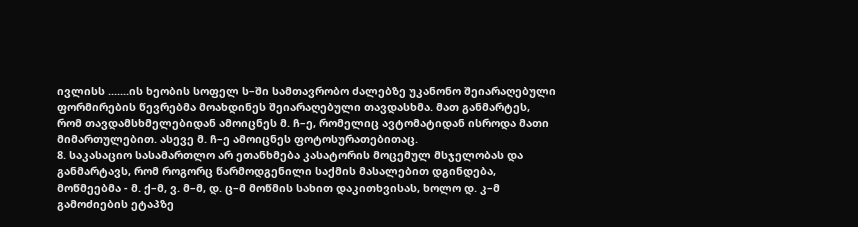ივლისს .......ის ხეობის სოფელ ს–ში სამთავრობო ძალებზე უკანონო შეიარაღებული ფორმირების წევრებმა მოახდინეს შეიარაღებული თავდასხმა. მათ განმარტეს, რომ თავდამსხმელებიდან ამოიცნეს მ. ჩ–ე, რომელიც ავტომატიდან ისროდა მათი მიმართულებით. ასევე მ. ჩ–ე ამოიცნეს ფოტოსურათებითაც.
8. საკასაციო სასამართლო არ ეთანხმება კასატორის მოცემულ მსჯელობას და განმარტავს, რომ როგორც წარმოდგენილი საქმის მასალებით დგინდება, მოწმეებმა - მ. ქ–მ, ვ. მ–მ, დ. ც–მ მოწმის სახით დაკითხვისას, ხოლო დ. კ–მ გამოძიების ეტაპზე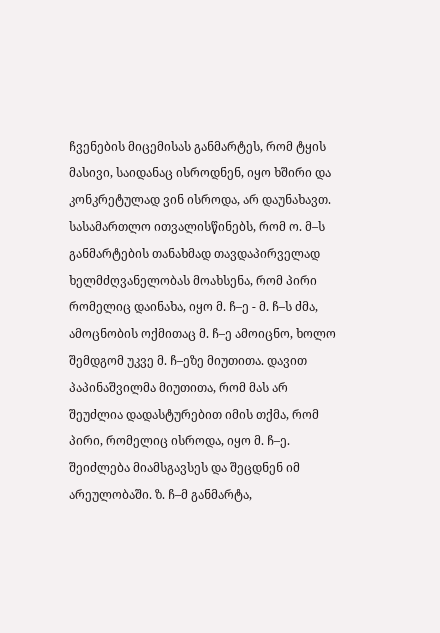ჩვენების მიცემისას განმარტეს, რომ ტყის მასივი, საიდანაც ისროდნენ, იყო ხშირი და კონკრეტულად ვინ ისროდა, არ დაუნახავთ. სასამართლო ითვალისწინებს, რომ ო. მ–ს განმარტების თანახმად თავდაპირველად ხელმძღვანელობას მოახსენა, რომ პირი რომელიც დაინახა, იყო მ. ჩ–ე - მ. ჩ–ს ძმა, ამოცნობის ოქმითაც მ. ჩ–ე ამოიცნო, ხოლო შემდგომ უკვე მ. ჩ–ეზე მიუთითა. დავით პაპინაშვილმა მიუთითა, რომ მას არ შეუძლია დადასტურებით იმის თქმა, რომ პირი, რომელიც ისროდა, იყო მ. ჩ–ე. შეიძლება მიამსგავსეს და შეცდნენ იმ არეულობაში. ზ. ჩ–მ განმარტა,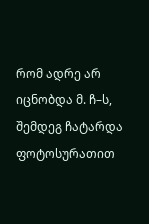რომ ადრე არ იცნობდა მ. ჩ–ს, შემდეგ ჩატარდა ფოტოსურათით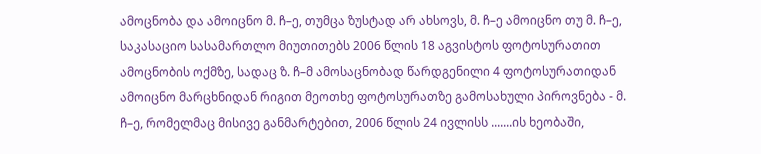ამოცნობა და ამოიცნო მ. ჩ–ე, თუმცა ზუსტად არ ახსოვს, მ. ჩ–ე ამოიცნო თუ მ. ჩ–ე, საკასაციო სასამართლო მიუთითებს 2006 წლის 18 აგვისტოს ფოტოსურათით ამოცნობის ოქმზე, სადაც ზ. ჩ–მ ამოსაცნობად წარდგენილი 4 ფოტოსურათიდან ამოიცნო მარცხნიდან რიგით მეოთხე ფოტოსურათზე გამოსახული პიროვნება - მ. ჩ–ე, რომელმაც მისივე განმარტებით, 2006 წლის 24 ივლისს .......ის ხეობაში,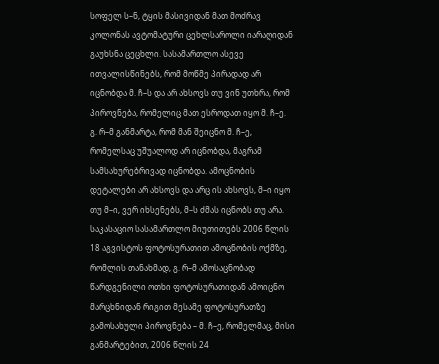სოფელ ს–ნ, ტყის მასივიდან მათ მოძრავ კოლონას ავტომატური ცეხლსაროლი იარაღიდან გაუხსნა ცეცხლი. სასამართლო ასევე ითვალისწინებს, რომ მოწმე პირადად არ იცნობდა მ. ჩ–ს და არ ახსოვს თუ ვინ უთხრა, რომ პიროვნება, რომელიც მათ ესროდათ იყო მ. ჩ–ე.
გ. რ–მ განმარტა, რომ მან შეიცნო მ. ჩ–ე, რომელსაც უშუალოდ არ იცნობდა, მაგრამ სამსახურებრივად იცნობდა. ამოცნობის დეტალები არ ახსოვს და არც ის ახსოვს, მ–ი იყო თუ მ–ი, ვერ იხსენებს, მ–ს ძმას იცნობს თუ არა. საკასაციო სასამართლო მიუთითებს 2006 წლის 18 აგვისტოს ფოტოსურათით ამოცნობის ოქმზე, რომლის თანახმად, გ. რ–მ ამოსაცნობად წარდგენილი ოთხი ფოტოსურათიდან ამოიცნო მარცხნიდან რიგით მესამე ფოტოსურათზე გამოსახული პიროვნება – მ. ჩ–ე, რომელმაც, მისი განმარტებით, 2006 წლის 24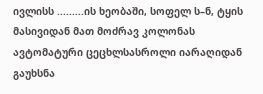ივლისს .........ის ხეობაში, სოფელ ს–ნ, ტყის მასივიდან მათ მოძრავ კოლონას ავტომატური ცეცხლსასროლი იარაღიდან გაუხსნა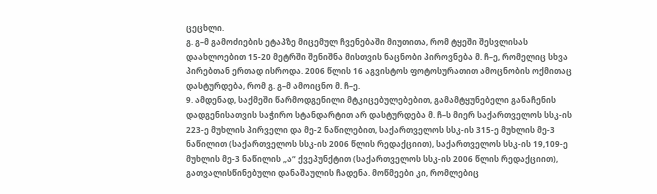ცეცხლი.
გ. გ–მ გამოძიების ეტაპზე მიცემულ ჩვენებაში მიუთითა, რომ ტყეში შესვლისას დაახლოებით 15-20 მეტრში შენიშნა მისთვის ნაცნობი პიროვნება მ. ჩ–ე, რომელიც სხვა პირებთან ერთად ისროდა. 2006 წლის 16 აგვისტოს ფოტოსურათით ამოცნობის ოქმითაც დასტურდება, რომ გ. გ–მ ამოიცნო მ. ჩ–ე.
9. ამდენად, საქმეში წარმოდგენილი მტკიცებულებებით, გამამტყუნებელი განაჩენის დადგენისათვის საჭირო სტანდარტით არ დასტურდება მ. ჩ–ს მიერ საქართველოს სსკ-ის 223-ე მუხლის პირველი და მე-2 ნაწილებით, საქართველოს სსკ-ის 315-ე მუხლის მე-3 ნაწილით (საქართველოს სსკ-ის 2006 წლის რედაქციით), საქართველოს სსკ-ის 19,109-ე მუხლის მე-3 ნაწილის „ა“ ქვეპუნქტით (საქართველოს სსკ-ის 2006 წლის რედაქციით), გათვალისწინებული დანაშაულის ჩადენა. მოწმეები კი, რომლებიც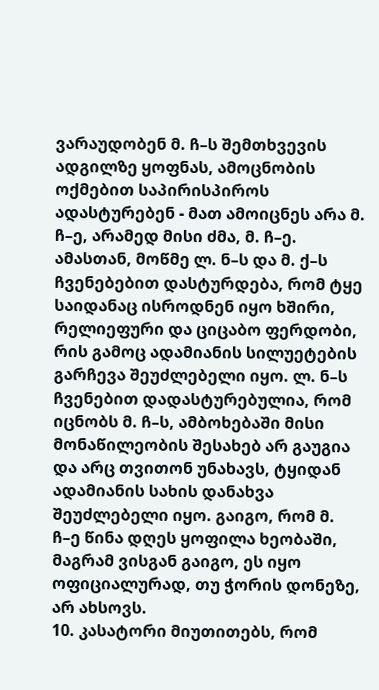ვარაუდობენ მ. ჩ–ს შემთხვევის ადგილზე ყოფნას, ამოცნობის ოქმებით საპირისპიროს ადასტურებენ - მათ ამოიცნეს არა მ. ჩ–ე, არამედ მისი ძმა, მ. ჩ–ე. ამასთან, მოწმე ლ. ნ–ს და მ. ქ–ს ჩვენებებით დასტურდება, რომ ტყე საიდანაც ისროდნენ იყო ხშირი, რელიეფური და ციცაბო ფერდობი, რის გამოც ადამიანის სილუეტების გარჩევა შეუძლებელი იყო. ლ. ნ–ს ჩვენებით დადასტურებულია, რომ იცნობს მ. ჩ–ს, ამბოხებაში მისი მონაწილეობის შესახებ არ გაუგია და არც თვითონ უნახავს, ტყიდან ადამიანის სახის დანახვა შეუძლებელი იყო. გაიგო, რომ მ. ჩ–ე წინა დღეს ყოფილა ხეობაში, მაგრამ ვისგან გაიგო, ეს იყო ოფიციალურად, თუ ჭორის დონეზე, არ ახსოვს.
10. კასატორი მიუთითებს, რომ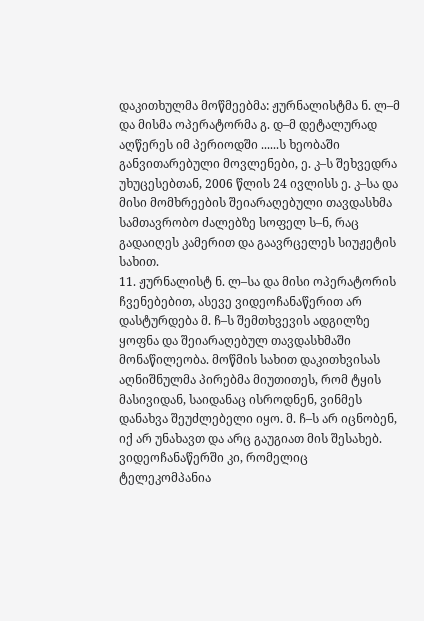დაკითხულმა მოწმეებმა: ჟურნალისტმა ნ. ლ–მ და მისმა ოპერატორმა გ. დ–მ დეტალურად აღწერეს იმ პერიოდში ......ს ხეობაში განვითარებული მოვლენები, ე. კ–ს შეხვედრა უხუცესებთან, 2006 წლის 24 ივლისს ე. კ–სა და მისი მომხრეების შეიარაღებული თავდასხმა სამთავრობო ძალებზე სოფელ ს–ნ, რაც გადაიღეს კამერით და გაავრცელეს სიუჟეტის სახით.
11. ჟურნალისტ ნ. ლ–სა და მისი ოპერატორის ჩვენებებით, ასევე ვიდეოჩანაწერით არ დასტურდება მ. ჩ–ს შემთხვევის ადგილზე ყოფნა და შეიარაღებულ თავდასხმაში მონაწილეობა. მოწმის სახით დაკითხვისას აღნიშნულმა პირებმა მიუთითეს, რომ ტყის მასივიდან, საიდანაც ისროდნენ, ვინმეს დანახვა შეუძლებელი იყო. მ. ჩ–ს არ იცნობენ, იქ არ უნახავთ და არც გაუგიათ მის შესახებ. ვიდეოჩანაწერში კი, რომელიც ტელეკომპანია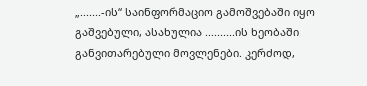„.......-ის“ საინფორმაციო გამოშვებაში იყო გაშვებული, ასახულია ..........ის ხეობაში განვითარებული მოვლენები. კერძოდ,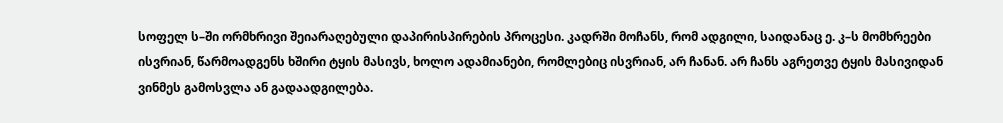სოფელ ს–ში ორმხრივი შეიარაღებული დაპირისპირების პროცესი. კადრში მოჩანს, რომ ადგილი, საიდანაც ე. კ–ს მომხრეები ისვრიან, წარმოადგენს ხშირი ტყის მასივს, ხოლო ადამიანები, რომლებიც ისვრიან, არ ჩანან. არ ჩანს აგრეთვე ტყის მასივიდან ვინმეს გამოსვლა ან გადაადგილება.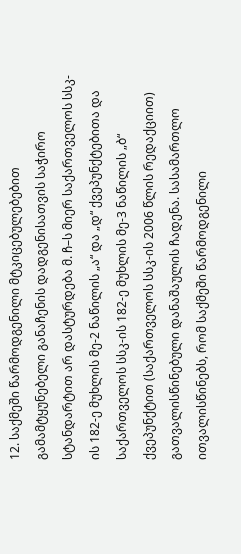12. საქმეში წარმოდგენილი მტკიცებულებებით გამამტყუნებელი განაჩენის დადგენისათვის საჭირო სტანდარტით არ დასტურდება მ. ჩ–ს მიერ საქართველოს სსკ-ის 182-ე მუხლის მე-2 ნაწილის „ა“ და „დ“ ქვეპუნქტებითა და საქართველოს სსკ-ის 182-ე მუხლის მე-3 ნაწილის „ბ“ ქვეპუნქტით (საქართველოს სსკ-ის 2006 წლის რედაქციით) გათვალისწინებული დანაშაულის ჩადენა. სასამართლო ითვალისწინებს, რომ საქმეში წარმოდგენილი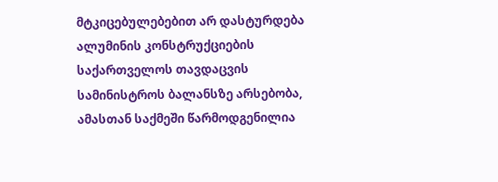მტკიცებულებებით არ დასტურდება ალუმინის კონსტრუქციების საქართველოს თავდაცვის სამინისტროს ბალანსზე არსებობა, ამასთან საქმეში წარმოდგენილია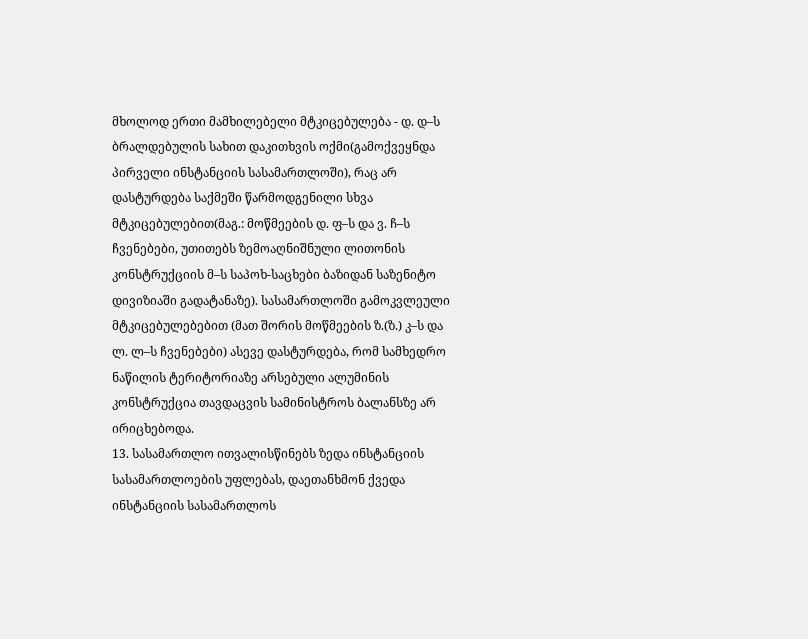მხოლოდ ერთი მამხილებელი მტკიცებულება - დ. დ–ს ბრალდებულის სახით დაკითხვის ოქმი(გამოქვეყნდა პირველი ინსტანციის სასამართლოში), რაც არ დასტურდება საქმეში წარმოდგენილი სხვა მტკიცებულებით(მაგ.: მოწმეების დ. ფ–ს და ვ. ჩ–ს ჩვენებები, უთითებს ზემოაღნიშნული ლითონის კონსტრუქციის მ–ს საპოხ-საცხები ბაზიდან საზენიტო დივიზიაში გადატანაზე). სასამართლოში გამოკვლეული მტკიცებულებებით (მათ შორის მოწმეების ზ.(ზ.) კ–ს და ლ. ლ–ს ჩვენებები) ასევე დასტურდება, რომ სამხედრო ნაწილის ტერიტორიაზე არსებული ალუმინის კონსტრუქცია თავდაცვის სამინისტროს ბალანსზე არ ირიცხებოდა.
13. სასამართლო ითვალისწინებს ზედა ინსტანციის სასამართლოების უფლებას, დაეთანხმონ ქვედა ინსტანციის სასამართლოს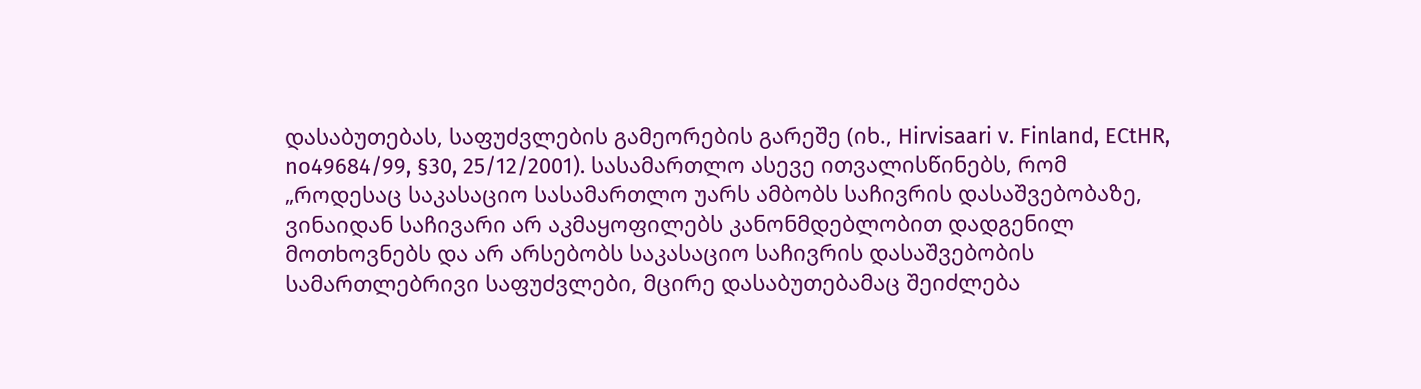დასაბუთებას, საფუძვლების გამეორების გარეშე (იხ., Hirvisaari v. Finland, ECtHR, no49684/99, §30, 25/12/2001). სასამართლო ასევე ითვალისწინებს, რომ „როდესაც საკასაციო სასამართლო უარს ამბობს საჩივრის დასაშვებობაზე, ვინაიდან საჩივარი არ აკმაყოფილებს კანონმდებლობით დადგენილ მოთხოვნებს და არ არსებობს საკასაციო საჩივრის დასაშვებობის სამართლებრივი საფუძვლები, მცირე დასაბუთებამაც შეიძლება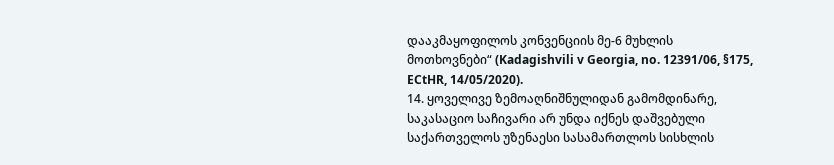დააკმაყოფილოს კონვენციის მე-6 მუხლის მოთხოვნები“ (Kadagishvili v Georgia, no. 12391/06, §175, ECtHR, 14/05/2020).
14. ყოველივე ზემოაღნიშნულიდან გამომდინარე, საკასაციო საჩივარი არ უნდა იქნეს დაშვებული საქართველოს უზენაესი სასამართლოს სისხლის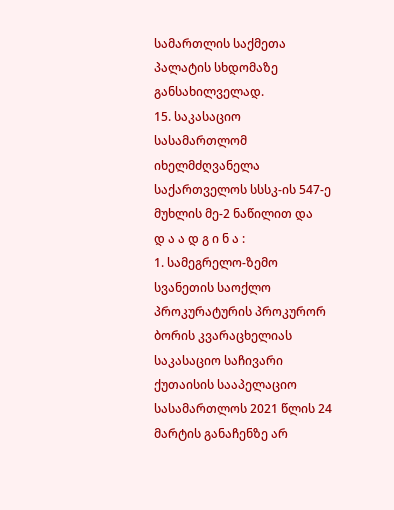სამართლის საქმეთა პალატის სხდომაზე განსახილველად.
15. საკასაციო სასამართლომ იხელმძღვანელა საქართველოს სსსკ-ის 547-ე მუხლის მე-2 ნაწილით და
დ ა ა დ გ ი ნ ა :
1. სამეგრელო-ზემო სვანეთის საოქლო პროკურატურის პროკურორ ბორის კვარაცხელიას საკასაციო საჩივარი ქუთაისის სააპელაციო სასამართლოს 2021 წლის 24 მარტის განაჩენზე არ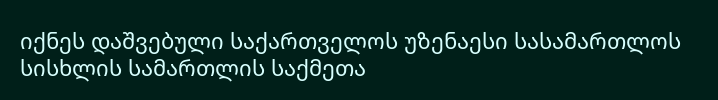იქნეს დაშვებული საქართველოს უზენაესი სასამართლოს სისხლის სამართლის საქმეთა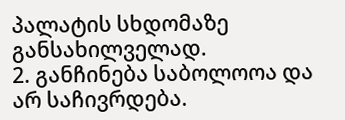პალატის სხდომაზე განსახილველად.
2. განჩინება საბოლოოა და არ საჩივრდება.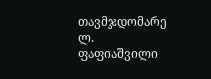თავმჯდომარე ლ. ფაფიაშვილი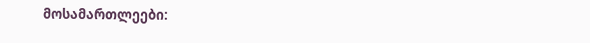მოსამართლეები: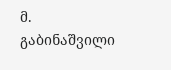მ. გაბინაშვილი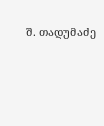შ. თადუმაძე